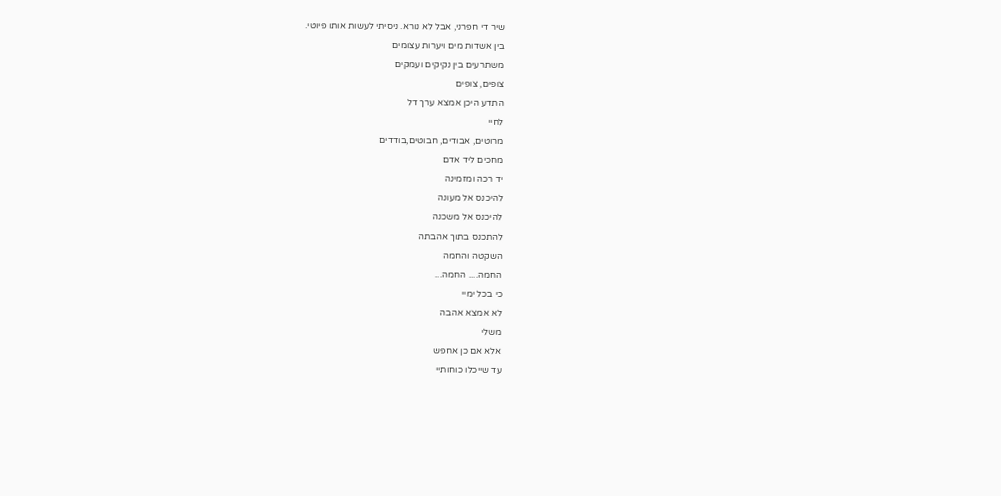שיר די חפרני, אבל לא נורא. ניסיתי לעשות אותו פיוטי.
בין אשדות מים ויערות עצומים
משתרעים בין נקיקים ועמקים
צופים, צופים
התדע היכן אמצא ערך דל
לחיי
מרוטים, אבודים, חבוטים,בודדים
מחכים ליד אדם
יד רכה ומזמינה
להיכנס אל מעונה
להיכנס אל משכנה
להתכנס בתוך אהבתה
השקטה והחמה
החמה.... החמה...
כי בכל ימיי
לא אמצא אהבה
משלי
אלא אם כן אחפש
עד שייכלו כוחותיי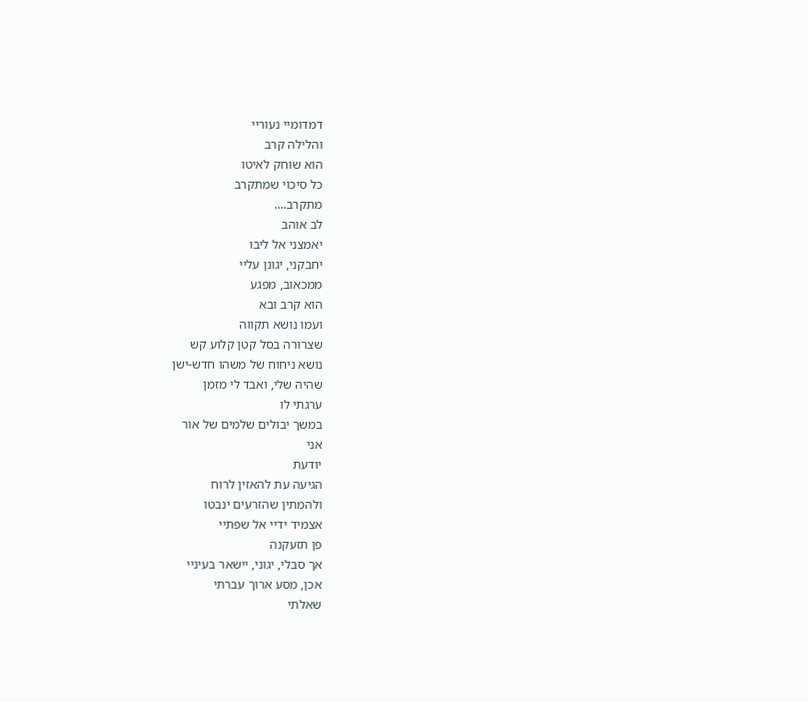דמדומיי נעוריי
והלילה קרב
הוא שוחק לאיטו
כל סיכוי שמתקרב
מתקרב....
לב אוהב
יאמצני אל ליבו
יחבקני, יגונן עליי
ממכאוב, מפגע
הוא קרב ובא
ועמו נושא תקווה
שצרורה בסל קטן קלוע קש
נושא ניחוח של משהו חדש-ישן
שהיה שלי, ואבד לי מזמן
ערגתי לו
במשך יבולים שלמים של אור
אני
יודעת
הגיעה עת להאזין לרוח
ולהמתין שהזרעים ינבטו
אצמיד ידיי אל שפתיי
פן תזעקנה
אך סבלי, יגוני, יישאר בעיניי
אכן, מסע ארוך עברתי
שאלתי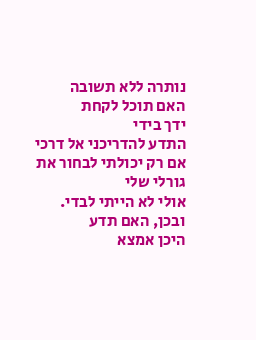נותרה ללא תשובה
האם תוכל לקחת
ידך בידי
התדע להדריכני אל דרכי
אם רק יכולתי לבחור את גורלי שלי
אולי לא הייתי לבדי.
ובכן, האם תדע
היכן אמצא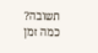תשובה?
כמה זמן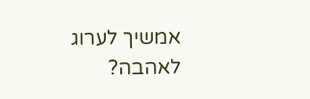אמשיך לערוג
לאהבה?